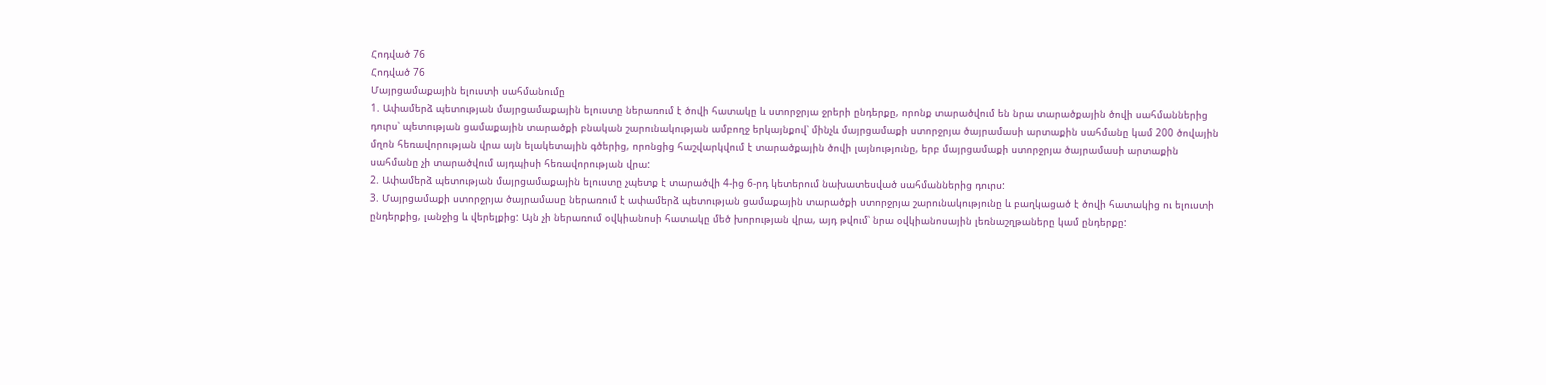Հոդված 76
Հոդված 76
Մայրցամաքային ելուստի սահմանումը
1. Ափամերձ պետության մայրցամաքային ելուստը ներառում է ծովի հատակը և ստորջրյա ջրերի ընդերքը, որոնք տարածվում են նրա տարածքային ծովի սահմաններից դուրս՝ պետության ցամաքային տարածքի բնական շարունակության ամբողջ երկայնքով՝ մինչև մայրցամաքի ստորջրյա ծայրամասի արտաքին սահմանը կամ 200 ծովային մղոն հեռավորության վրա այն ելակետային գծերից, որոնցից հաշվարկվում է տարածքային ծովի լայնությունը, երբ մայրցամաքի ստորջրյա ծայրամասի արտաքին սահմանը չի տարածվում այդպիսի հեռավորության վրա:
2. Ափամերձ պետության մայրցամաքային ելուստը չպետք է տարածվի 4-ից 6-րդ կետերում նախատեսված սահմաններից դուրս:
3. Մայրցամաքի ստորջրյա ծայրամասը ներառում է ափամերձ պետության ցամաքային տարածքի ստորջրյա շարունակությունը և բաղկացած է ծովի հատակից ու ելուստի ընդերքից, լանջից և վերելքից: Այն չի ներառում օվկիանոսի հատակը մեծ խորության վրա, այդ թվում՝ նրա օվկիանոսային լեռնաշղթաները կամ ընդերքը: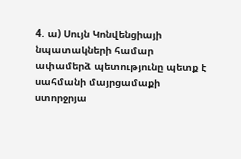4. ա) Սույն Կոնվենցիայի նպատակների համար ափամերձ պետությունը պետք է սահմանի մայրցամաքի ստորջրյա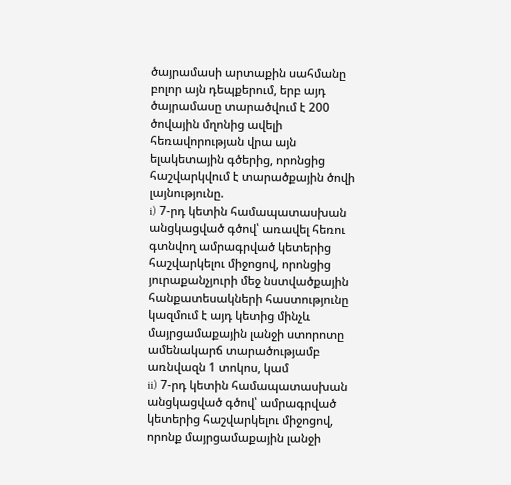ծայրամասի արտաքին սահմանը բոլոր այն դեպքերում, երբ այդ ծայրամասը տարածվում է 200 ծովային մղոնից ավելի հեռավորության վրա այն ելակետային գծերից, որոնցից հաշվարկվում է տարածքային ծովի լայնությունը.
i) 7-րդ կետին համապատասխան անցկացված գծով՝ առավել հեռու գտնվող ամրագրված կետերից հաշվարկելու միջոցով, որոնցից յուրաքանչյուրի մեջ նստվածքային հանքատեսակների հաստությունը կազմում է այդ կետից մինչև մայրցամաքային լանջի ստորոտը ամենակարճ տարածությամբ առնվազն 1 տոկոս, կամ
ii) 7-րդ կետին համապատասխան անցկացված գծով՝ ամրագրված կետերից հաշվարկելու միջոցով, որոնք մայրցամաքային լանջի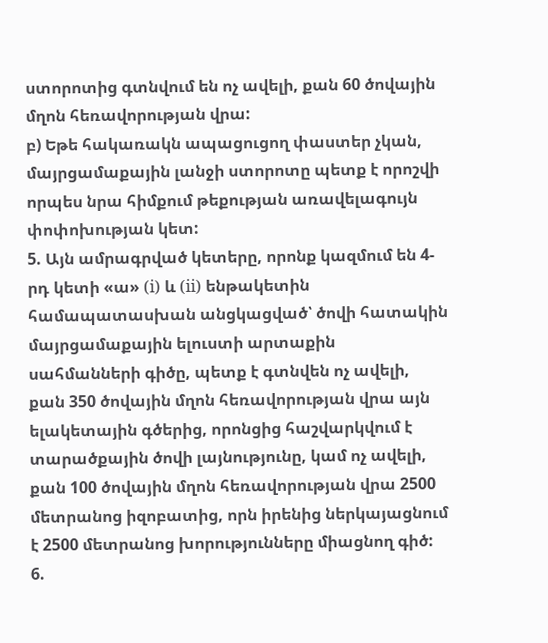ստորոտից գտնվում են ոչ ավելի, քան 60 ծովային մղոն հեռավորության վրա:
բ) Եթե հակառակն ապացուցող փաստեր չկան, մայրցամաքային լանջի ստորոտը պետք է որոշվի որպես նրա հիմքում թեքության առավելագույն փոփոխության կետ:
5. Այն ամրագրված կետերը, որոնք կազմում են 4-րդ կետի «ա» (i) և (ii) ենթակետին համապատասխան անցկացված՝ ծովի հատակին մայրցամաքային ելուստի արտաքին սահմանների գիծը, պետք է գտնվեն ոչ ավելի, քան 350 ծովային մղոն հեռավորության վրա այն ելակետային գծերից, որոնցից հաշվարկվում է տարածքային ծովի լայնությունը, կամ ոչ ավելի, քան 100 ծովային մղոն հեռավորության վրա 2500 մետրանոց իզոբատից, որն իրենից ներկայացնում է 2500 մետրանոց խորությունները միացնող գիծ:
6.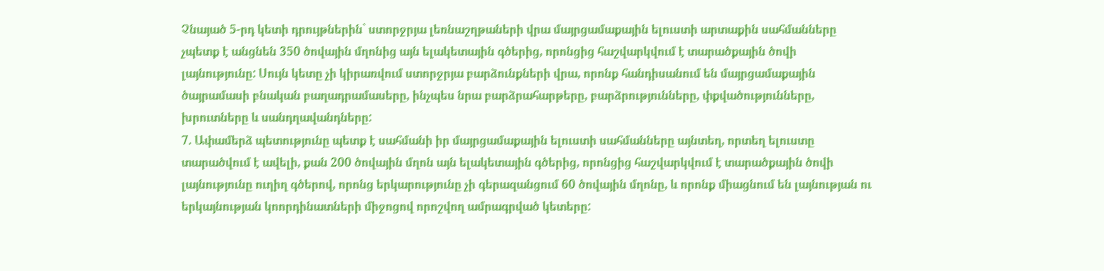Չնայած 5-րդ կետի դրույթներին` ստորջրյա լեռնաշղթաների վրա մայրցամաքային ելուստի արտաքին սահմանները չպետք է անցնեն 350 ծովային մղոնից այն ելակետային գծերից, որոնցից հաշվարկվում է տարածքային ծովի լայնությունը: Սույն կետը չի կիրառվում ստորջրյա բարձունքների վրա, որոնք հանդիսանում են մայրցամաքային ծայրամասի բնական բաղադրամասերը, ինչպես նրա բարձրահարթերը, բարձրությունները, փքվածությունները, խրուտները և սանդղավանդները:
7. Ափամերձ պետությունը պետք է սահմանի իր մայրցամաքային ելուստի սահմանները այնտեղ, որտեղ ելուստը տարածվում է ավելի, քան 200 ծովային մղոն այն ելակետային գծերից, որոնցից հաշվարկվում է տարածքային ծովի լայնությունը ուղիղ գծերով, որոնց երկարությունը չի գերազանցում 60 ծովային մղոնը, և որոնք միացնում են լայնության ու երկայնության կոորդինատների միջոցով որոշվող ամրագրված կետերը: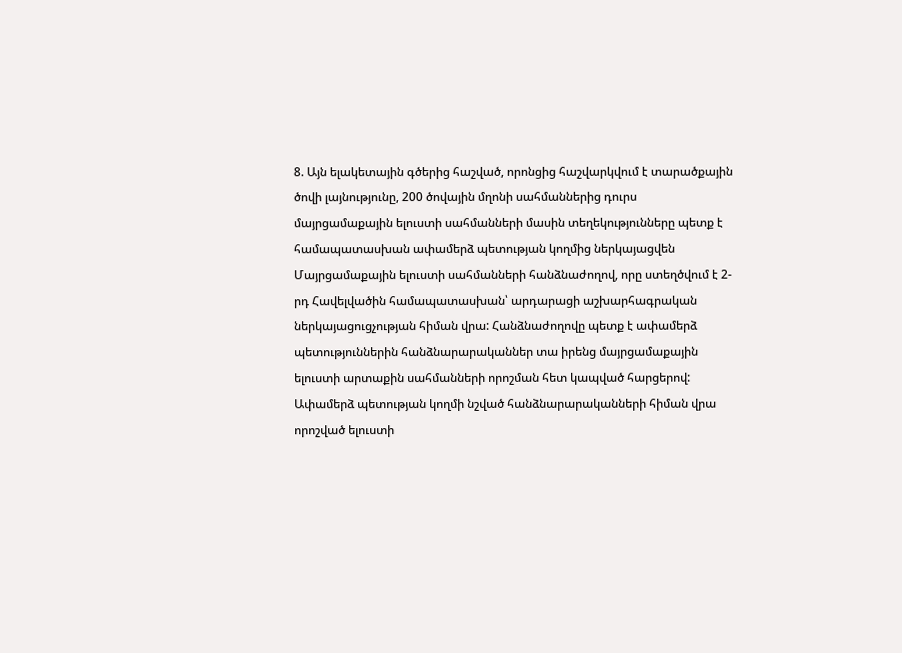8. Այն ելակետային գծերից հաշված, որոնցից հաշվարկվում է տարածքային ծովի լայնությունը, 200 ծովային մղոնի սահմաններից դուրս մայրցամաքային ելուստի սահմանների մասին տեղեկությունները պետք է համապատասխան ափամերձ պետության կողմից ներկայացվեն Մայրցամաքային ելուստի սահմանների հանձնաժողով, որը ստեղծվում է 2-րդ Հավելվածին համապատասխան՝ արդարացի աշխարհագրական ներկայացուցչության հիման վրա: Հանձնաժողովը պետք է ափամերձ պետություններին հանձնարարականներ տա իրենց մայրցամաքային ելուստի արտաքին սահմանների որոշման հետ կապված հարցերով: Ափամերձ պետության կողմի նշված հանձնարարականների հիման վրա որոշված ելուստի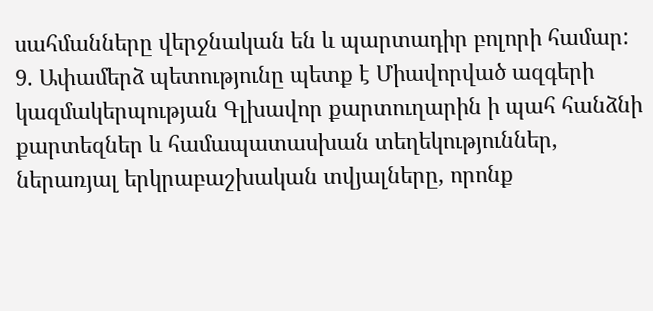սահմանները վերջնական են և պարտադիր բոլորի համար:
9. Ափամերձ պետությունը պետք է Միավորված ազգերի կազմակերպության Գլխավոր քարտուղարին ի պահ հանձնի քարտեզներ և համապատասխան տեղեկություններ, ներառյալ երկրաբաշխական տվյալները, որոնք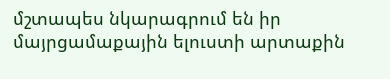մշտապես նկարագրում են իր մայրցամաքային ելուստի արտաքին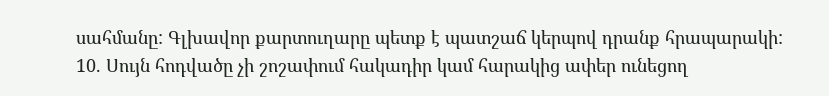սահմանը: Գլխավոր քարտուղարը պետք է պատշաճ կերպով դրանք հրապարակի:
10. Սույն հոդվածը չի շոշափում հակադիր կամ հարակից ափեր ունեցող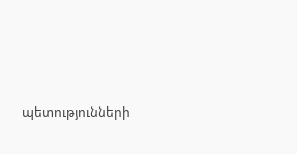պետությունների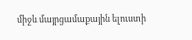միջև մայրցամաքային ելուստի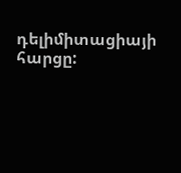դելիմիտացիայի հարցը: